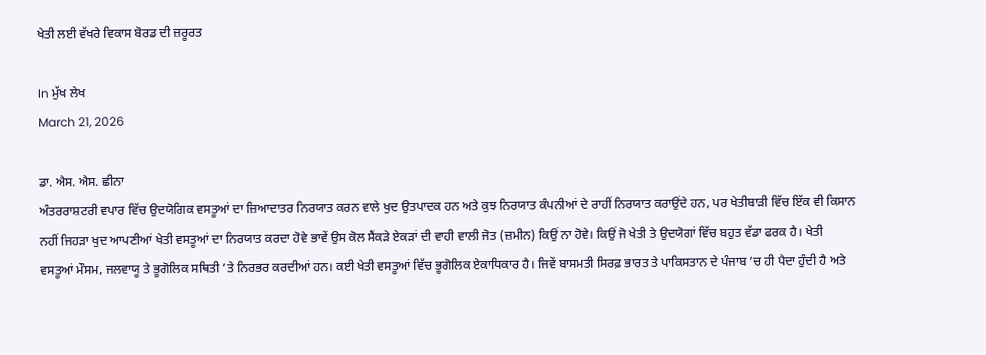ਖੇਤੀ ਲਈ ਵੱਖਰੇ ਵਿਕਾਸ ਬੋਰਡ ਦੀ ਜ਼ਰੂਰਤ

In ਮੁੱਖ ਲੇਖ
March 21, 2026

ਡਾ. ਐਸ. ਐਸ. ਛੀਨਾ
ਅੰਤਰਰਾਸ਼ਟਰੀ ਵਪਾਰ ਵਿੱਚ ਉਦਯੋਗਿਕ ਵਸਤੂਆਂ ਦਾ ਜ਼ਿਆਦਾਤਰ ਨਿਰਯਾਤ ਕਰਨ ਵਾਲੇ ਖੁਦ ਉਤਪਾਦਕ ਹਨ ਅਤੇ ਕੁਝ ਨਿਰਯਾਤ ਕੰਪਨੀਆਂ ਦੇ ਰਾਹੀਂ ਨਿਰਯਾਤ ਕਰਾਉਂਦੇ ਹਨ, ਪਰ ਖੇਤੀਬਾੜੀ ਵਿੱਚ ਇੱਕ ਵੀ ਕਿਸਾਨ ਨਹੀਂ ਜਿਹੜਾ ਖੁਦ ਆਪਣੀਆਂ ਖੇਤੀ ਵਸਤੂਆਂ ਦਾ ਨਿਰਯਾਤ ਕਰਦਾ ਹੋਵੇ ਭਾਵੇਂ ਉਸ ਕੋਲ ਸੈਂਕੜੇ ਏਕੜਾਂ ਦੀ ਵਾਹੀ ਵਾਲੀ ਜੋਤ (ਜ਼ਮੀਨ) ਕਿਉਂ ਨਾ ਹੋਵੇ। ਕਿਉਂ ਜੋ ਖੇਤੀ ਤੇ ਉਦਯੋਗਾਂ ਵਿੱਚ ਬਹੁਤ ਵੱਡਾ ਫਰਕ ਹੈ। ਖੇਤੀ ਵਸਤੂਆਂ ਮੌਸਮ, ਜਲਵਾਯੂ ਤੇ ਭੂਗੋਲਿਕ ਸਥਿਤੀ ’ਤੇ ਨਿਰਭਰ ਕਰਦੀਆਂ ਹਨ। ਕਈ ਖੇਤੀ ਵਸਤੂਆਂ ਵਿੱਚ ਭੂਗੋਲਿਕ ਏਕਾਧਿਕਾਰ ਹੈ। ਜਿਵੇਂ ਬਾਸਮਤੀ ਸਿਰਫ਼ ਭਾਰਤ ਤੇ ਪਾਕਿਸਤਾਨ ਦੇ ਪੰਜਾਬ ’ਚ ਹੀ ਪੈਦਾ ਹੁੰਦੀ ਹੈ ਅਤੇ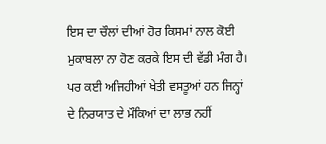ਇਸ ਦਾ ਚੌਲਾਂ ਦੀਆਂ ਹੋਰ ਕਿਸਮਾਂ ਨਾਲ ਕੋਈ ਮੁਕਾਬਲਾ ਨਾ ਹੋਣ ਕਰਕੇ ਇਸ ਦੀ ਵੱਡੀ ਮੰਗ ਹੈ। ਪਰ ਕਈ ਅਜਿਹੀਆਂ ਖੇਤੀ ਵਸਤੂਆਂ ਹਨ ਜਿਨ੍ਹਾਂ ਦੇ ਨਿਰਯਾਤ ਦੇ ਮੌਕਿਆਂ ਦਾ ਲਾਭ ਨਹੀਂ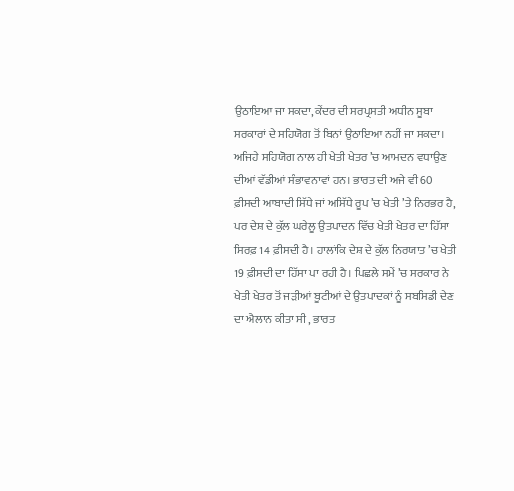ਉਠਾਇਆ ਜਾ ਸਕਦਾ, ਕੇਂਦਰ ਦੀ ਸਰਪ੍ਰਸਤੀ ਅਧੀਨ ਸੂਬਾ ਸਰਕਾਰਾਂ ਦੇ ਸਹਿਯੋਗ ਤੋਂ ਬਿਨਾਂ ਉਠਾਇਆ ਨਹੀਂ ਜਾ ਸਕਦਾ। ਅਜਿਹੇ ਸਹਿਯੋਗ ਨਾਲ ਹੀ ਖੇਤੀ ਖੇਤਰ ’ਚ ਆਮਦਨ ਵਧਾਉਣ ਦੀਆਂ ਵੱਡੀਆਂ ਸੰਭਾਵਨਾਵਾਂ ਹਨ। ਭਾਰਤ ਦੀ ਅਜੇ ਵੀ 60 ਫ਼ੀਸਦੀ ਆਬਾਦੀ ਸਿੱਧੇ ਜਾਂ ਅਸਿੱਧੇ ਰੂਪ ’ਚ ਖੇਤੀ ’ਤੇ ਨਿਰਭਰ ਹੈ, ਪਰ ਦੇਸ਼ ਦੇ ਕੁੱਲ ਘਰੇਲੂ ਉਤਪਾਦਨ ਵਿੱਚ ਖੇਤੀ ਖੇਤਰ ਦਾ ਹਿੱਸਾ ਸਿਰਫ਼ 14 ਫ਼ੀਸਦੀ ਹੈ। ਹਾਲਾਂਕਿ ਦੇਸ਼ ਦੇ ਕੁੱਲ ਨਿਰਯਾਤ ’ਚ ਖੇਤੀ 19 ਫ਼ੀਸਦੀ ਦਾ ਹਿੱਸਾ ਪਾ ਰਹੀ ਹੈ। ਪਿਛਲੇ ਸਮੇਂ ’ਚ ਸਰਕਾਰ ਨੇ ਖੇਤੀ ਖੇਤਰ ਤੋਂ ਜੜੀਆਂ ਬੂਟੀਆਂ ਦੇ ਉਤਪਾਦਕਾਂ ਨੂੰ ਸਬਸਿਡੀ ਦੇਣ ਦਾ ਐਲਾਨ ਕੀਤਾ ਸੀ , ਭਾਰਤ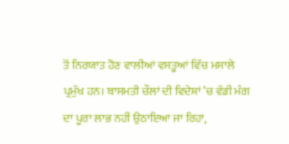ਤੋਂ ਨਿਰਯਾਤ ਹੋਣ ਵਾਲੀਆਂ ਵਸਤੂਆਂ ਵਿੱਚ ਮਸਾਲੇ ਪ੍ਰਮੁੱਖ ਹਨ। ਬਾਸਮਤੀ ਚੌਲਾਂ ਦੀ ਵਿਦੇਸ਼ਾਂ ’ਚ ਵੱਡੀ ਮੰਗ ਦਾ ਪੂਰਾ ਲਾਭ ਨਹੀਂ ਉਠਾਇਆ ਜਾ ਰਿਹਾ,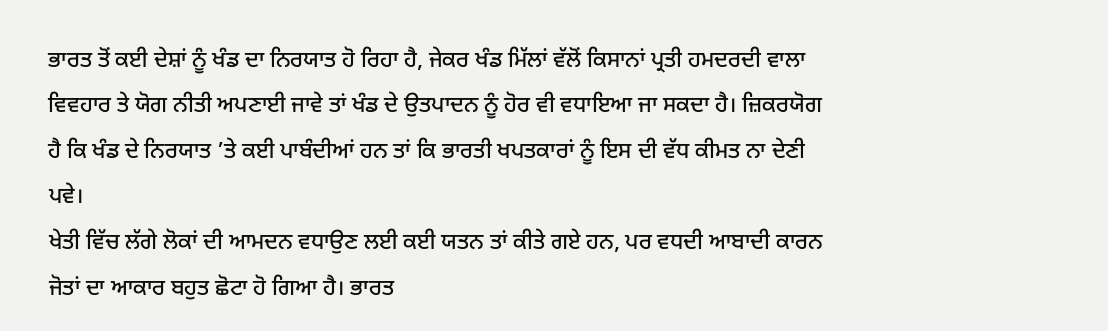ਭਾਰਤ ਤੋਂ ਕਈ ਦੇਸ਼ਾਂ ਨੂੰ ਖੰਡ ਦਾ ਨਿਰਯਾਤ ਹੋ ਰਿਹਾ ਹੈ, ਜੇਕਰ ਖੰਡ ਮਿੱਲਾਂ ਵੱਲੋਂ ਕਿਸਾਨਾਂ ਪ੍ਰਤੀ ਹਮਦਰਦੀ ਵਾਲਾ ਵਿਵਹਾਰ ਤੇ ਯੋਗ ਨੀਤੀ ਅਪਣਾਈ ਜਾਵੇ ਤਾਂ ਖੰਡ ਦੇ ਉਤਪਾਦਨ ਨੂੰ ਹੋਰ ਵੀ ਵਧਾਇਆ ਜਾ ਸਕਦਾ ਹੈ। ਜ਼ਿਕਰਯੋਗ ਹੈ ਕਿ ਖੰਡ ਦੇ ਨਿਰਯਾਤ ’ਤੇ ਕਈ ਪਾਬੰਦੀਆਂ ਹਨ ਤਾਂ ਕਿ ਭਾਰਤੀ ਖਪਤਕਾਰਾਂ ਨੂੰ ਇਸ ਦੀ ਵੱਧ ਕੀਮਤ ਨਾ ਦੇਣੀ ਪਵੇ।
ਖੇਤੀ ਵਿੱਚ ਲੱਗੇ ਲੋਕਾਂ ਦੀ ਆਮਦਨ ਵਧਾਉਣ ਲਈ ਕਈ ਯਤਨ ਤਾਂ ਕੀਤੇ ਗਏ ਹਨ, ਪਰ ਵਧਦੀ ਆਬਾਦੀ ਕਾਰਨ ਜੋਤਾਂ ਦਾ ਆਕਾਰ ਬਹੁਤ ਛੋਟਾ ਹੋ ਗਿਆ ਹੈ। ਭਾਰਤ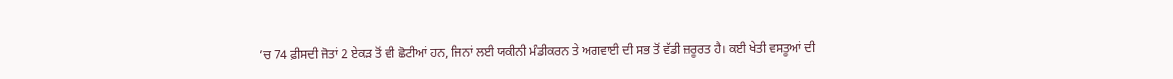’ਚ 74 ਫ਼ੀਸਦੀ ਜੋਤਾਂ 2 ਏਕੜ ਤੋਂ ਵੀ ਛੋਟੀਆਂ ਹਨ, ਜਿਨਾਂ ਲਈ ਯਕੀਨੀ ਮੰਡੀਕਰਨ ਤੇ ਅਗਵਾਈ ਦੀ ਸਭ ਤੋਂ ਵੱਡੀ ਜ਼ਰੂਰਤ ਹੈ। ਕਈ ਖੇਤੀ ਵਸਤੂਆਂ ਦੀ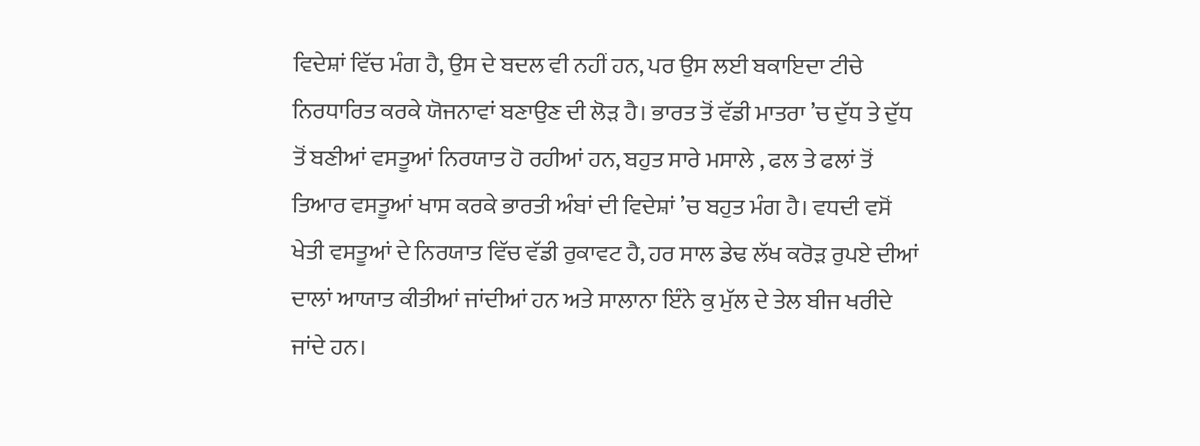ਵਿਦੇਸ਼ਾਂ ਵਿੱਚ ਮੰਗ ਹੈ, ਉਸ ਦੇ ਬਦਲ ਵੀ ਨਹੀਂ ਹਨ, ਪਰ ਉਸ ਲਈ ਬਕਾਇਦਾ ਟੀਚੇ ਨਿਰਧਾਰਿਤ ਕਰਕੇ ਯੋਜਨਾਵਾਂ ਬਣਾਉਣ ਦੀ ਲੋੜ ਹੈ। ਭਾਰਤ ਤੋਂ ਵੱਡੀ ਮਾਤਰਾ ’ਚ ਦੁੱਧ ਤੇ ਦੁੱਧ ਤੋਂ ਬਣੀਆਂ ਵਸਤੂਆਂ ਨਿਰਯਾਤ ਹੋ ਰਹੀਆਂ ਹਨ, ਬਹੁਤ ਸਾਰੇ ਮਸਾਲੇ , ਫਲ ਤੇ ਫਲਾਂ ਤੋਂ ਤਿਆਰ ਵਸਤੂਆਂ ਖਾਸ ਕਰਕੇ ਭਾਰਤੀ ਅੰਬਾਂ ਦੀ ਵਿਦੇਸ਼ਾਂ ’ਚ ਬਹੁਤ ਮੰਗ ਹੈ। ਵਧਦੀ ਵਸੋਂ ਖੇਤੀ ਵਸਤੂਆਂ ਦੇ ਨਿਰਯਾਤ ਵਿੱਚ ਵੱਡੀ ਰੁਕਾਵਟ ਹੈ, ਹਰ ਸਾਲ ਡੇਢ ਲੱਖ ਕਰੋੜ ਰੁਪਏ ਦੀਆਂ ਦਾਲਾਂ ਆਯਾਤ ਕੀਤੀਆਂ ਜਾਂਦੀਆਂ ਹਨ ਅਤੇ ਸਾਲਾਨਾ ਇੰਨੇ ਕੁ ਮੁੱਲ ਦੇ ਤੇਲ ਬੀਜ ਖਰੀਦੇ ਜਾਂਦੇ ਹਨ।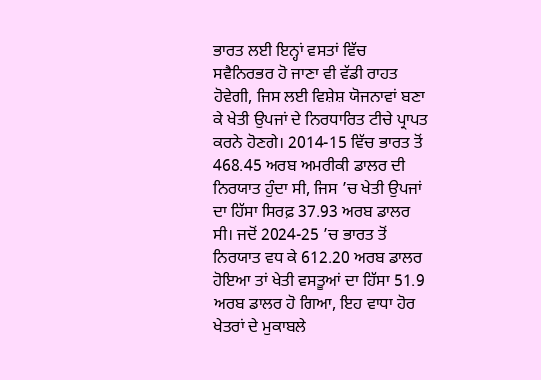ਭਾਰਤ ਲਈ ਇਨ੍ਹਾਂ ਵਸਤਾਂ ਵਿੱਚ ਸਵੈਨਿਰਭਰ ਹੋ ਜਾਣਾ ਵੀ ਵੱਡੀ ਰਾਹਤ ਹੋਵੇਗੀ, ਜਿਸ ਲਈ ਵਿਸ਼ੇਸ਼ ਯੋਜਨਾਵਾਂ ਬਣਾ ਕੇ ਖੇਤੀ ਉਪਜਾਂ ਦੇ ਨਿਰਧਾਰਿਤ ਟੀਚੇ ਪ੍ਰਾਪਤ ਕਰਨੇ ਹੋਣਗੇ। 2014-15 ਵਿੱਚ ਭਾਰਤ ਤੋਂ 468.45 ਅਰਬ ਅਮਰੀਕੀ ਡਾਲਰ ਦੀ ਨਿਰਯਾਤ ਹੁੰਦਾ ਸੀ, ਜਿਸ ’ਚ ਖੇਤੀ ਉਪਜਾਂ ਦਾ ਹਿੱਸਾ ਸਿਰਫ਼ 37.93 ਅਰਬ ਡਾਲਰ ਸੀ। ਜਦੋਂ 2024-25 ’ਚ ਭਾਰਤ ਤੋਂ ਨਿਰਯਾਤ ਵਧ ਕੇ 612.20 ਅਰਬ ਡਾਲਰ ਹੋਇਆ ਤਾਂ ਖੇਤੀ ਵਸਤੂਆਂ ਦਾ ਹਿੱਸਾ 51.9 ਅਰਬ ਡਾਲਰ ਹੋ ਗਿਆ, ਇਹ ਵਾਧਾ ਹੋਰ ਖੇਤਰਾਂ ਦੇ ਮੁਕਾਬਲੇ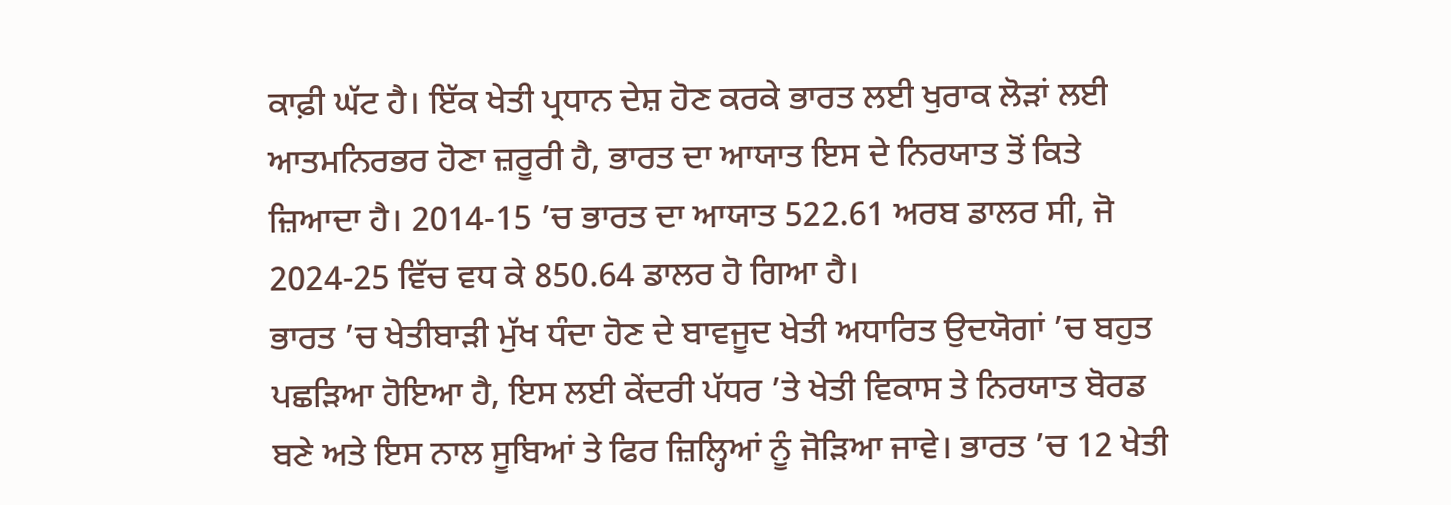ਕਾਫ਼ੀ ਘੱਟ ਹੈ। ਇੱਕ ਖੇਤੀ ਪ੍ਰਧਾਨ ਦੇਸ਼ ਹੋਣ ਕਰਕੇ ਭਾਰਤ ਲਈ ਖੁਰਾਕ ਲੋੜਾਂ ਲਈ ਆਤਮਨਿਰਭਰ ਹੋਣਾ ਜ਼ਰੂਰੀ ਹੈ, ਭਾਰਤ ਦਾ ਆਯਾਤ ਇਸ ਦੇ ਨਿਰਯਾਤ ਤੋਂ ਕਿਤੇ ਜ਼ਿਆਦਾ ਹੈ। 2014-15 ’ਚ ਭਾਰਤ ਦਾ ਆਯਾਤ 522.61 ਅਰਬ ਡਾਲਰ ਸੀ, ਜੋ 2024-25 ਵਿੱਚ ਵਧ ਕੇ 850.64 ਡਾਲਰ ਹੋ ਗਿਆ ਹੈ।
ਭਾਰਤ ’ਚ ਖੇਤੀਬਾੜੀ ਮੁੱਖ ਧੰਦਾ ਹੋਣ ਦੇ ਬਾਵਜੂਦ ਖੇਤੀ ਅਧਾਰਿਤ ਉਦਯੋਗਾਂ ’ਚ ਬਹੁਤ ਪਛੜਿਆ ਹੋਇਆ ਹੈ, ਇਸ ਲਈ ਕੇਂਦਰੀ ਪੱਧਰ ’ਤੇ ਖੇਤੀ ਵਿਕਾਸ ਤੇ ਨਿਰਯਾਤ ਬੋਰਡ ਬਣੇ ਅਤੇ ਇਸ ਨਾਲ ਸੂਬਿਆਂ ਤੇ ਫਿਰ ਜ਼ਿਲ੍ਹਿਆਂ ਨੂੰ ਜੋੜਿਆ ਜਾਵੇ। ਭਾਰਤ ’ਚ 12 ਖੇਤੀ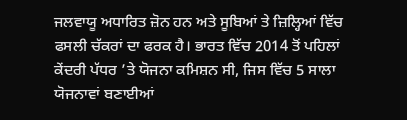ਜਲਵਾਯੂ ਅਧਾਰਿਤ ਜ਼ੋਨ ਹਨ ਅਤੇ ਸੂਬਿਆਂ ਤੇ ਜ਼ਿਲ੍ਹਿਆਂ ਵਿੱਚ ਫਸਲੀ ਚੱਕਰਾਂ ਦਾ ਫਰਕ ਹੈ। ਭਾਰਤ ਵਿੱਚ 2014 ਤੋਂ ਪਹਿਲਾਂ ਕੇਂਦਰੀ ਪੱਧਰ ’ਤੇ ਯੋਜਨਾ ਕਮਿਸ਼ਨ ਸੀ, ਜਿਸ ਵਿੱਚ 5 ਸਾਲਾ ਯੋਜਨਾਵਾਂ ਬਣਾਈਆਂ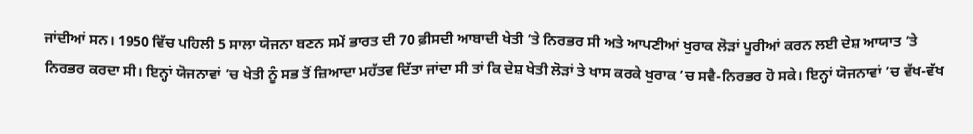ਜਾਂਦੀਆਂ ਸਨ। 1950 ਵਿੱਚ ਪਹਿਲੀ 5 ਸਾਲਾ ਯੋਜਨਾ ਬਣਨ ਸਮੇਂ ਭਾਰਤ ਦੀ 70 ਫ਼ੀਸਦੀ ਆਬਾਦੀ ਖੇਤੀ ’ਤੇ ਨਿਰਭਰ ਸੀ ਅਤੇ ਆਪਣੀਆਂ ਖੁਰਾਕ ਲੋੜਾਂ ਪੂਰੀਆਂ ਕਰਨ ਲਈ ਦੇਸ਼ ਆਯਾਤ ’ਤੇ ਨਿਰਭਰ ਕਰਦਾ ਸੀ। ਇਨ੍ਹਾਂ ਯੋਜਨਾਵਾਂ ’ਚ ਖੇਤੀ ਨੂੰ ਸਭ ਤੋਂ ਜ਼ਿਆਦਾ ਮਹੱਤਵ ਦਿੱਤਾ ਜਾਂਦਾ ਸੀ ਤਾਂ ਕਿ ਦੇਸ਼ ਖੇਤੀ ਲੋੜਾਂ ਤੇ ਖਾਸ ਕਰਕੇ ਖੁਰਾਕ ’ਚ ਸਵੈ-ਨਿਰਭਰ ਹੋ ਸਕੇ। ਇਨ੍ਹਾਂ ਯੋਜਨਾਵਾਂ ’ਚ ਵੱਖ-ਵੱਖ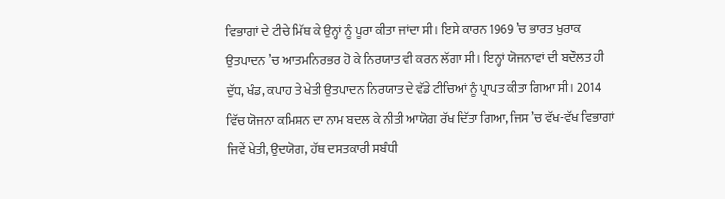ਵਿਭਾਗਾਂ ਦੇ ਟੀਚੇ ਮਿੱਥ ਕੇ ਉਨ੍ਹਾਂ ਨੂੰ ਪੂਰਾ ਕੀਤਾ ਜਾਂਦਾ ਸੀ। ਇਸੇ ਕਾਰਨ 1969 ’ਚ ਭਾਰਤ ਖੁਰਾਕ ਉਤਪਾਦਨ ’ਚ ਆਤਮਨਿਰਭਰ ਹੋ ਕੇ ਨਿਰਯਾਤ ਵੀ ਕਰਨ ਲੱਗਾ ਸੀ। ਇਨ੍ਹਾਂ ਯੋਜਨਾਵਾਂ ਦੀ ਬਦੌਲਤ ਹੀ ਦੁੱਧ, ਖੰਡ, ਕਪਾਹ ਤੇ ਖੇਤੀ ਉਤਪਾਦਨ ਨਿਰਯਾਤ ਦੇ ਵੱਡੇ ਟੀਚਿਆਂ ਨੂੰ ਪ੍ਰਾਪਤ ਕੀਤਾ ਗਿਆ ਸੀ। 2014 ਵਿੱਚ ਯੋਜਨਾ ਕਮਿਸ਼ਨ ਦਾ ਨਾਮ ਬਦਲ ਕੇ ਨੀਤੀ ਆਯੋਗ ਰੱਖ ਦਿੱਤਾ ਗਿਆ, ਜਿਸ ’ਚ ਵੱਖ-ਵੱਖ ਵਿਭਾਗਾਂ ਜਿਵੇਂ ਖੇਤੀ, ਉਦਯੋਗ, ਹੱਥ ਦਸਤਕਾਰੀ ਸਬੰਧੀ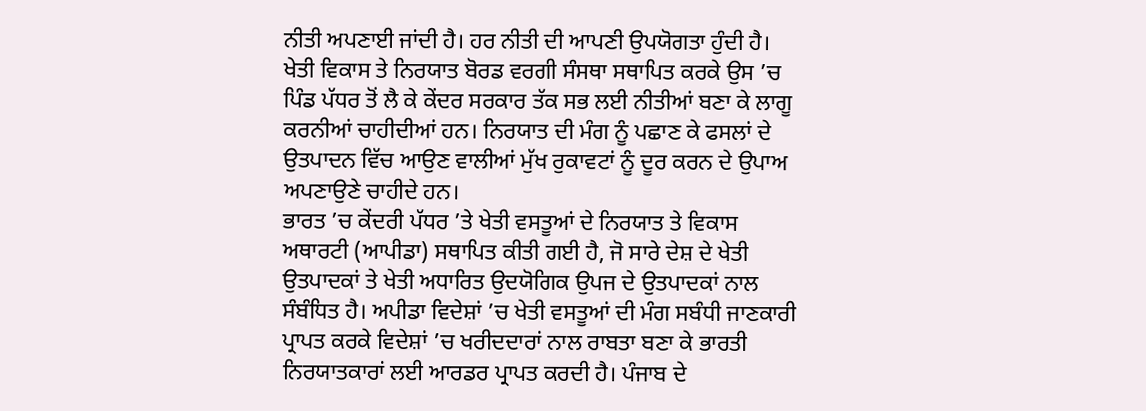ਨੀਤੀ ਅਪਣਾਈ ਜਾਂਦੀ ਹੈ। ਹਰ ਨੀਤੀ ਦੀ ਆਪਣੀ ਉਪਯੋਗਤਾ ਹੁੰਦੀ ਹੈ। ਖੇਤੀ ਵਿਕਾਸ ਤੇ ਨਿਰਯਾਤ ਬੋਰਡ ਵਰਗੀ ਸੰਸਥਾ ਸਥਾਪਿਤ ਕਰਕੇ ਉਸ ’ਚ ਪਿੰਡ ਪੱਧਰ ਤੋਂ ਲੈ ਕੇ ਕੇਂਦਰ ਸਰਕਾਰ ਤੱਕ ਸਭ ਲਈ ਨੀਤੀਆਂ ਬਣਾ ਕੇ ਲਾਗੂ ਕਰਨੀਆਂ ਚਾਹੀਦੀਆਂ ਹਨ। ਨਿਰਯਾਤ ਦੀ ਮੰਗ ਨੂੰ ਪਛਾਣ ਕੇ ਫਸਲਾਂ ਦੇ ਉਤਪਾਦਨ ਵਿੱਚ ਆਉਣ ਵਾਲੀਆਂ ਮੁੱਖ ਰੁਕਾਵਟਾਂ ਨੂੰ ਦੂਰ ਕਰਨ ਦੇ ਉਪਾਅ ਅਪਣਾਉਣੇ ਚਾਹੀਦੇ ਹਨ।
ਭਾਰਤ ’ਚ ਕੇਂਦਰੀ ਪੱਧਰ ’ਤੇ ਖੇਤੀ ਵਸਤੂਆਂ ਦੇ ਨਿਰਯਾਤ ਤੇ ਵਿਕਾਸ ਅਥਾਰਟੀ (ਆਪੀਡਾ) ਸਥਾਪਿਤ ਕੀਤੀ ਗਈ ਹੈ, ਜੋ ਸਾਰੇ ਦੇਸ਼ ਦੇ ਖੇਤੀ ਉਤਪਾਦਕਾਂ ਤੇ ਖੇਤੀ ਅਧਾਰਿਤ ਉਦਯੋਗਿਕ ਉਪਜ ਦੇ ਉਤਪਾਦਕਾਂ ਨਾਲ ਸੰਬੰਧਿਤ ਹੈ। ਅਪੀਡਾ ਵਿਦੇਸ਼ਾਂ ’ਚ ਖੇਤੀ ਵਸਤੂਆਂ ਦੀ ਮੰਗ ਸਬੰਧੀ ਜਾਣਕਾਰੀ ਪ੍ਰਾਪਤ ਕਰਕੇ ਵਿਦੇਸ਼ਾਂ ’ਚ ਖਰੀਦਦਾਰਾਂ ਨਾਲ ਰਾਬਤਾ ਬਣਾ ਕੇ ਭਾਰਤੀ ਨਿਰਯਾਤਕਾਰਾਂ ਲਈ ਆਰਡਰ ਪ੍ਰਾਪਤ ਕਰਦੀ ਹੈ। ਪੰਜਾਬ ਦੇ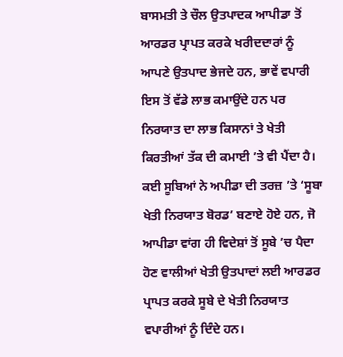ਬਾਸਮਤੀ ਤੇ ਚੌਲ ਉਤਪਾਦਕ ਆਪੀਡਾ ਤੋਂ ਆਰਡਰ ਪ੍ਰਾਪਤ ਕਰਕੇ ਖਰੀਦਦਾਰਾਂ ਨੂੰ ਆਪਣੇ ਉਤਪਾਦ ਭੇਜਦੇ ਹਨ, ਭਾਵੇਂ ਵਪਾਰੀ ਇਸ ਤੋਂ ਵੱਡੇ ਲਾਭ ਕਮਾਉਂਦੇ ਹਨ ਪਰ ਨਿਰਯਾਤ ਦਾ ਲਾਭ ਕਿਸਾਨਾਂ ਤੇ ਖੇਤੀ ਕਿਰਤੀਆਂ ਤੱਕ ਦੀ ਕਮਾਈ ’ਤੇ ਵੀ ਪੈਂਦਾ ਹੈ। ਕਈ ਸੂਬਿਆਂ ਨੇ ਅਪੀਡਾ ਦੀ ਤਰਜ਼ ’ਤੇ ‘ਸੂਬਾ ਖੇਤੀ ਨਿਰਯਾਤ ਬੋਰਡ’ ਬਣਾਏ ਹੋਏ ਹਨ, ਜੋ ਆਪੀਡਾ ਵਾਂਗ ਹੀ ਵਿਦੇਸ਼ਾਂ ਤੋਂ ਸੂਬੇ ’ਚ ਪੈਦਾ ਹੋਣ ਵਾਲੀਆਂ ਖੇਤੀ ਉਤਪਾਦਾਂ ਲਈ ਆਰਡਰ ਪ੍ਰਾਪਤ ਕਰਕੇ ਸੂਬੇ ਦੇ ਖੇਤੀ ਨਿਰਯਾਤ ਵਪਾਰੀਆਂ ਨੂੰ ਦਿੰਦੇ ਹਨ।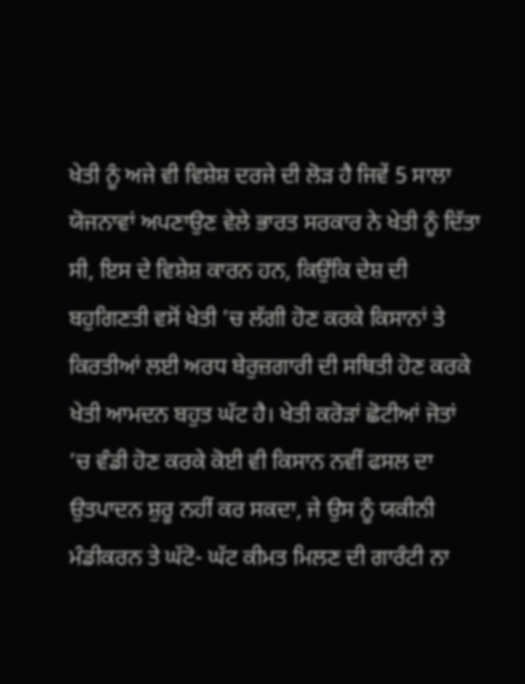ਖੇਤੀ ਨੂੰ ਅਜੇ ਵੀ ਵਿਸ਼ੇਸ਼ ਦਰਜੇ ਦੀ ਲੋੜ ਹੈ ਜਿਵੇਂ 5 ਸਾਲਾ ਯੋਜਨਾਵਾਂ ਅਪਣਾਉਣ ਵੇਲੇ ਭਾਰਤ ਸਰਕਾਰ ਨੇ ਖੇਤੀ ਨੂੰ ਦਿੱਤਾ ਸੀ, ਇਸ ਦੇ ਵਿਸ਼ੇਸ਼ ਕਾਰਨ ਹਨ, ਕਿਉਂਕਿ ਦੇਸ਼ ਦੀ ਬਹੁਗਿਣਤੀ ਵਸੋਂ ਖੇਤੀ ’ਚ ਲੱਗੀ ਹੋਣ ਕਰਕੇ ਕਿਸਾਨਾਂ ਤੇ ਕਿਰਤੀਆਂ ਲਈ ਅਰਧ ਬੇਰੁਜ਼ਗਾਰੀ ਦੀ ਸਥਿਤੀ ਹੋਣ ਕਰਕੇ ਖੇਤੀ ਆਮਦਨ ਬਹੁਤ ਘੱਟ ਹੈ। ਖੇਤੀ ਕਰੋੜਾਂ ਛੋਟੀਆਂ ਜੋਤਾਂ ’ਚ ਵੰਡੀ ਹੋਣ ਕਰਕੇ ਕੋਈ ਵੀ ਕਿਸਾਨ ਨਵੀਂ ਫਸਲ ਦਾ ਉਤਪਾਦਨ ਸ਼ੁਰੂ ਨਹੀਂ ਕਰ ਸਕਦਾ, ਜੇ ਉਸ ਨੂੰ ਯਕੀਨੀ ਮੰਡੀਕਰਨ ਤੇ ਘੱਟੋ- ਘੱਟ ਕੀਮਤ ਮਿਲਣ ਦੀ ਗਾਰੰਟੀ ਨਾ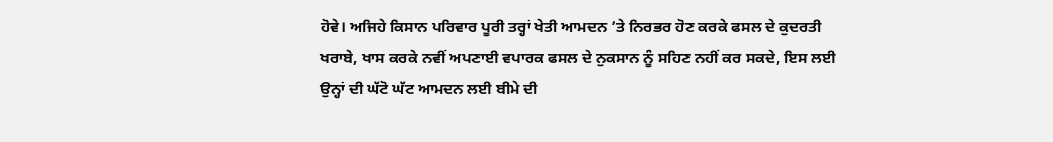ਹੋਵੇ। ਅਜਿਹੇ ਕਿਸਾਨ ਪਰਿਵਾਰ ਪੂਰੀ ਤਰ੍ਹਾਂ ਖੇਤੀ ਆਮਦਨ ’ਤੇ ਨਿਰਭਰ ਹੋਣ ਕਰਕੇ ਫਸਲ ਦੇ ਕੁਦਰਤੀ ਖਰਾਬੇ, ਖਾਸ ਕਰਕੇ ਨਵੀਂ ਅਪਣਾਈ ਵਪਾਰਕ ਫਸਲ ਦੇ ਨੁਕਸਾਨ ਨੂੰ ਸਹਿਣ ਨਹੀਂ ਕਰ ਸਕਦੇ, ਇਸ ਲਈ ਉਨ੍ਹਾਂ ਦੀ ਘੱਟੋ ਘੱਟ ਆਮਦਨ ਲਈ ਬੀਮੇ ਦੀ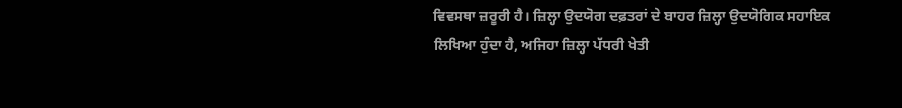ਵਿਵਸਥਾ ਜ਼ਰੂਰੀ ਹੈ। ਜ਼ਿਲ੍ਹਾ ਉਦਯੋਗ ਦਫ਼ਤਰਾਂ ਦੇ ਬਾਹਰ ਜ਼ਿਲ੍ਹਾ ਉਦਯੋਗਿਕ ਸਹਾਇਕ ਲਿਖਿਆ ਹੁੰਦਾ ਹੈ, ਅਜਿਹਾ ਜ਼ਿਲ੍ਹਾ ਪੱਧਰੀ ਖੇਤੀ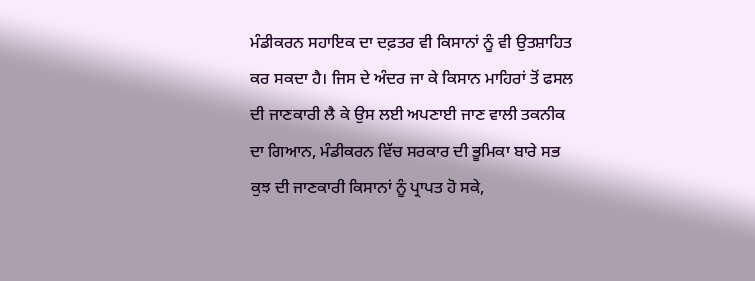ਮੰਡੀਕਰਨ ਸਹਾਇਕ ਦਾ ਦਫ਼ਤਰ ਵੀ ਕਿਸਾਨਾਂ ਨੂੰ ਵੀ ਉਤਸ਼ਾਹਿਤ ਕਰ ਸਕਦਾ ਹੈ। ਜਿਸ ਦੇ ਅੰਦਰ ਜਾ ਕੇ ਕਿਸਾਨ ਮਾਹਿਰਾਂ ਤੋਂ ਫਸਲ ਦੀ ਜਾਣਕਾਰੀ ਲੈ ਕੇ ਉਸ ਲਈ ਅਪਣਾਈ ਜਾਣ ਵਾਲੀ ਤਕਨੀਕ ਦਾ ਗਿਆਨ, ਮੰਡੀਕਰਨ ਵਿੱਚ ਸਰਕਾਰ ਦੀ ਭੂਮਿਕਾ ਬਾਰੇ ਸਭ ਕੁਝ ਦੀ ਜਾਣਕਾਰੀ ਕਿਸਾਨਾਂ ਨੂੰ ਪ੍ਰਾਪਤ ਹੋ ਸਕੇ,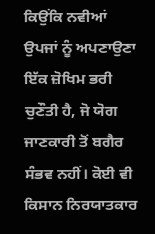ਕਿਉਂਕਿ ਨਵੀਆਂ ਉਪਜਾਂ ਨੂੰ ਅਪਣਾਉਣਾ ਇੱਕ ਜ਼ੋਖਿਮ ਭਰੀ ਚੁਣੌਤੀ ਹੈ, ਜੋ ਯੋਗ ਜਾਣਕਾਰੀ ਤੋਂ ਬਗੈਰ ਸੰਭਵ ਨਹੀਂ। ਕੋਈ ਵੀ ਕਿਸਾਨ ਨਿਰਯਾਤਕਾਰ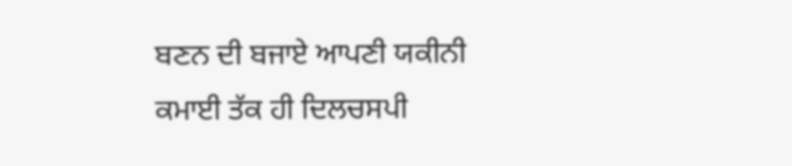ਬਣਨ ਦੀ ਬਜਾਏ ਆਪਣੀ ਯਕੀਨੀ ਕਮਾਈ ਤੱਕ ਹੀ ਦਿਲਚਸਪੀ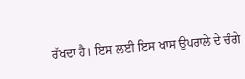ਰੱਖਦਾ ਹੈ। ਇਸ ਲਈ ਇਸ ਖਾਸ ਉਪਰਾਲੇ ਦੇ ਚੰਗੇ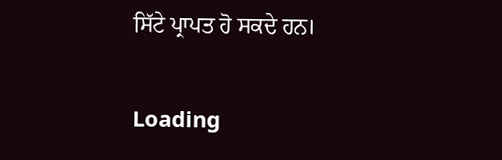ਸਿੱਟੇ ਪ੍ਰਾਪਤ ਹੋ ਸਕਦੇ ਹਨ।

Loading